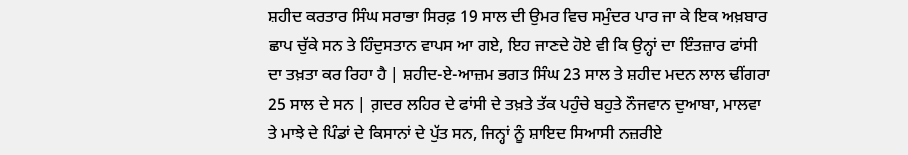ਸ਼ਹੀਦ ਕਰਤਾਰ ਸਿੰਘ ਸਰਾਭਾ ਸਿਰਫ਼ 19 ਸਾਲ ਦੀ ਉਮਰ ਵਿਚ ਸਮੁੰਦਰ ਪਾਰ ਜਾ ਕੇ ਇਕ ਅਖ਼ਬਾਰ ਛਾਪ ਚੁੱਕੇ ਸਨ ਤੇ ਹਿੰਦੁਸਤਾਨ ਵਾਪਸ ਆ ਗਏ, ਇਹ ਜਾਣਦੇ ਹੋਏ ਵੀ ਕਿ ਉਨ੍ਹਾਂ ਦਾ ਇੰਤਜ਼ਾਰ ਫਾਂਸੀ ਦਾ ਤਖ਼ਤਾ ਕਰ ਰਿਹਾ ਹੈ | ਸ਼ਹੀਦ-ਏ-ਆਜ਼ਮ ਭਗਤ ਸਿੰਘ 23 ਸਾਲ ਤੇ ਸ਼ਹੀਦ ਮਦਨ ਲਾਲ ਢੀਂਗਰਾ 25 ਸਾਲ ਦੇ ਸਨ | ਗ਼ਦਰ ਲਹਿਰ ਦੇ ਫਾਂਸੀ ਦੇ ਤਖ਼ਤੇ ਤੱਕ ਪਹੁੰਚੇ ਬਹੁਤੇ ਨੌਜਵਾਨ ਦੁਆਬਾ, ਮਾਲਵਾ ਤੇ ਮਾਝੇ ਦੇ ਪਿੰਡਾਂ ਦੇ ਕਿਸਾਨਾਂ ਦੇ ਪੁੱਤ ਸਨ, ਜਿਨ੍ਹਾਂ ਨੂੰ ਸ਼ਾਇਦ ਸਿਆਸੀ ਨਜ਼ਰੀਏ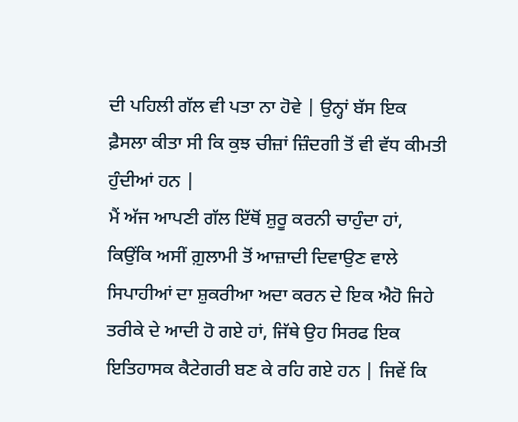ਦੀ ਪਹਿਲੀ ਗੱਲ ਵੀ ਪਤਾ ਨਾ ਹੋਵੇ | ਉਨ੍ਹਾਂ ਬੱਸ ਇਕ ਫ਼ੈਸਲਾ ਕੀਤਾ ਸੀ ਕਿ ਕੁਝ ਚੀਜ਼ਾਂ ਜ਼ਿੰਦਗੀ ਤੋਂ ਵੀ ਵੱਧ ਕੀਮਤੀ ਹੁੰਦੀਆਂ ਹਨ |
ਮੈਂ ਅੱਜ ਆਪਣੀ ਗੱਲ ਇੱਥੋਂ ਸ਼ੁਰੂ ਕਰਨੀ ਚਾਹੁੰਦਾ ਹਾਂ, ਕਿਉਂਕਿ ਅਸੀਂ ਗ਼ੁਲਾਮੀ ਤੋਂ ਆਜ਼ਾਦੀ ਦਿਵਾਉਣ ਵਾਲੇ ਸਿਪਾਹੀਆਂ ਦਾ ਸ਼ੁਕਰੀਆ ਅਦਾ ਕਰਨ ਦੇ ਇਕ ਐਹੋ ਜਿਹੇ ਤਰੀਕੇ ਦੇ ਆਦੀ ਹੋ ਗਏ ਹਾਂ, ਜਿੱਥੇ ਉਹ ਸਿਰਫ ਇਕ ਇਤਿਹਾਸਕ ਕੈਟੇਗਰੀ ਬਣ ਕੇ ਰਹਿ ਗਏ ਹਨ | ਜਿਵੇਂ ਕਿ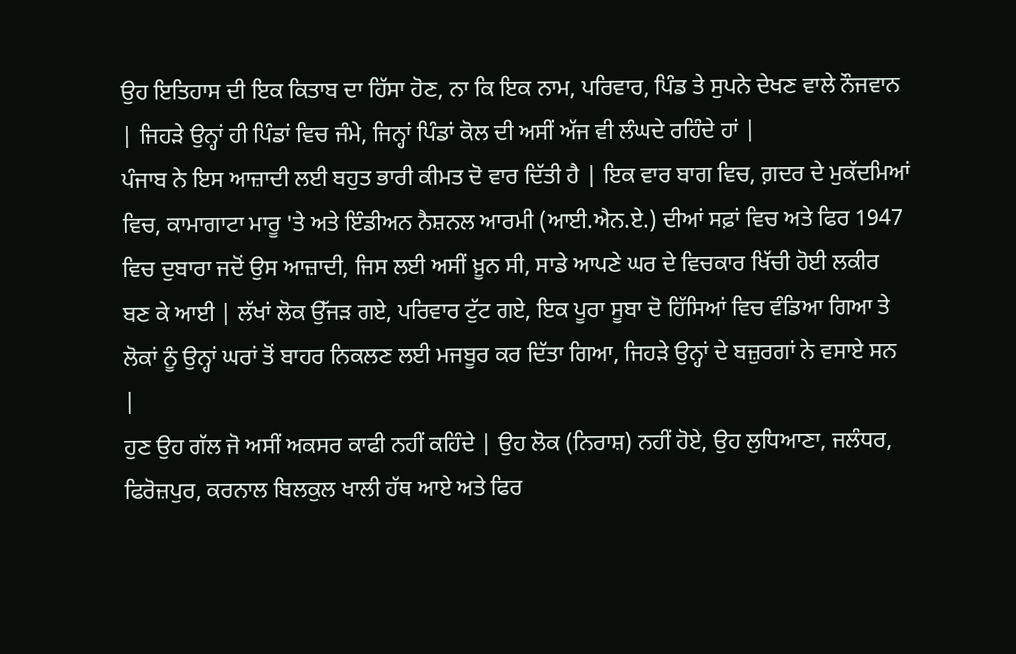ਉਹ ਇਤਿਹਾਸ ਦੀ ਇਕ ਕਿਤਾਬ ਦਾ ਹਿੱਸਾ ਹੋਣ, ਨਾ ਕਿ ਇਕ ਨਾਮ, ਪਰਿਵਾਰ, ਪਿੰਡ ਤੇ ਸੁਪਨੇ ਦੇਖਣ ਵਾਲੇ ਨੌਜਵਾਨ | ਜਿਹੜੇ ਉਨ੍ਹਾਂ ਹੀ ਪਿੰਡਾਂ ਵਿਚ ਜੰਮੇ, ਜਿਨ੍ਹਾਂ ਪਿੰਡਾਂ ਕੋਲ ਦੀ ਅਸੀਂ ਅੱਜ ਵੀ ਲੰਘਦੇ ਰਹਿੰਦੇ ਹਾਂ |
ਪੰਜਾਬ ਨੇ ਇਸ ਆਜ਼ਾਦੀ ਲਈ ਬਹੁਤ ਭਾਰੀ ਕੀਮਤ ਦੋ ਵਾਰ ਦਿੱਤੀ ਹੈ | ਇਕ ਵਾਰ ਬਾਗ ਵਿਚ, ਗ਼ਦਰ ਦੇ ਮੁਕੱਦਮਿਆਂ ਵਿਚ, ਕਾਮਾਗਾਟਾ ਮਾਰੂ 'ਤੇ ਅਤੇ ਇੰਡੀਅਨ ਨੈਸ਼ਨਲ ਆਰਮੀ (ਆਈ.ਐਨ.ਏ.) ਦੀਆਂ ਸਫ਼ਾਂ ਵਿਚ ਅਤੇ ਫਿਰ 1947 ਵਿਚ ਦੁਬਾਰਾ ਜਦੋਂ ਉਸ ਆਜ਼ਾਦੀ, ਜਿਸ ਲਈ ਅਸੀਂ ਖ਼ੂਨ ਸੀ, ਸਾਡੇ ਆਪਣੇ ਘਰ ਦੇ ਵਿਚਕਾਰ ਖਿੱਚੀ ਹੋਈ ਲਕੀਰ ਬਣ ਕੇ ਆਈ | ਲੱਖਾਂ ਲੋਕ ਉੱਜੜ ਗਏ, ਪਰਿਵਾਰ ਟੁੱਟ ਗਏ, ਇਕ ਪੂਰਾ ਸੂਬਾ ਦੋ ਹਿੱਸਿਆਂ ਵਿਚ ਵੰਡਿਆ ਗਿਆ ਤੇ ਲੋਕਾਂ ਨੂੰ ਉਨ੍ਹਾਂ ਘਰਾਂ ਤੋਂ ਬਾਹਰ ਨਿਕਲਣ ਲਈ ਮਜਬੂਰ ਕਰ ਦਿੱਤਾ ਗਿਆ, ਜਿਹੜੇ ਉਨ੍ਹਾਂ ਦੇ ਬਜ਼ੁਰਗਾਂ ਨੇ ਵਸਾਏ ਸਨ |
ਹੁਣ ਉਹ ਗੱਲ ਜੋ ਅਸੀਂ ਅਕਸਰ ਕਾਫੀ ਨਹੀਂ ਕਹਿੰਦੇ | ਉਹ ਲੋਕ (ਨਿਰਾਸ਼) ਨਹੀਂ ਹੋਏ, ਉਹ ਲੁਧਿਆਣਾ, ਜਲੰਧਰ, ਫਿਰੋਜ਼ਪੁਰ, ਕਰਨਾਲ ਬਿਲਕੁਲ ਖਾਲੀ ਹੱਥ ਆਏ ਅਤੇ ਫਿਰ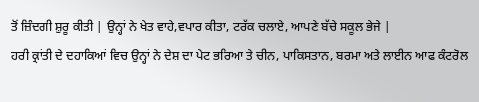ਤੋਂ ਜ਼ਿੰਦਗੀ ਸ਼ੁਰੂ ਕੀਤੀ | ਉਨ੍ਹਾਂ ਨੇ ਖੇਤ ਵਾਹੇ,ਵਪਾਰ ਕੀਤਾ, ਟਰੱਕ ਚਲਾਏ, ਆਪਣੇ ਬੱਚੇ ਸਕੂਲ ਭੇਜੇ |
ਹਰੀ ਕ੍ਰਾਂਤੀ ਦੇ ਦਹਾਕਿਆਂ ਵਿਚ ਉਨ੍ਹਾਂ ਨੇ ਦੇਸ਼ ਦਾ ਪੇਟ ਭਰਿਆ ਤੇ ਚੀਨ, ਪਾਕਿਸਤਾਨ, ਬਰਮਾ ਅਤੇ ਲਾਈਨ ਆਫ ਕੰਟਰੋਲ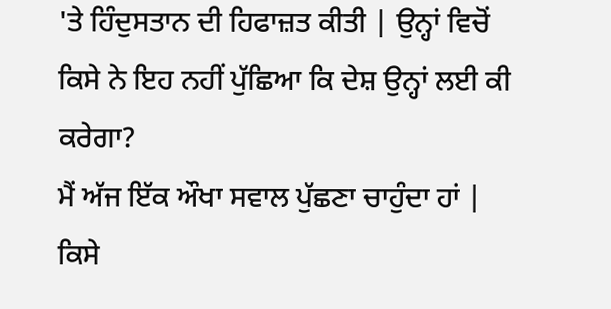'ਤੇ ਹਿੰਦੁਸਤਾਨ ਦੀ ਹਿਫਾਜ਼ਤ ਕੀਤੀ | ਉਨ੍ਹਾਂ ਵਿਚੋਂ ਕਿਸੇ ਨੇ ਇਹ ਨਹੀਂ ਪੁੱਛਿਆ ਕਿ ਦੇਸ਼ ਉਨ੍ਹਾਂ ਲਈ ਕੀ ਕਰੇਗਾ?
ਮੈਂ ਅੱਜ ਇੱਕ ਔਖਾ ਸਵਾਲ ਪੁੱਛਣਾ ਚਾਹੁੰਦਾ ਹਾਂ | ਕਿਸੇ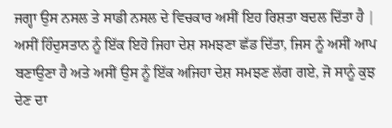ਜਗ੍ਹਾ ਉਸ ਨਸਲ ਤੇ ਸਾਡੀ ਨਸਲ ਦੇ ਵਿਚਕਾਰ ਅਸੀਂ ਇਹ ਰਿਸ਼ਤਾ ਬਦਲ ਦਿੱਤਾ ਹੈ | ਅਸੀਂ ਹਿੰਦੁਸਤਾਨ ਨੂੰ ਇੱਕ ਇਹੋ ਜਿਹਾ ਦੇਸ਼ ਸਮਝਣਾ ਛੱਡ ਦਿੱਤਾ, ਜਿਸ ਨੂੰ ਅਸੀਂ ਆਪ ਬਣਾਉਣਾ ਹੈ ਅਤੇ ਅਸੀਂ ਉਸ ਨੂੰ ਇੱਕ ਅਜਿਹਾ ਦੇਸ਼ ਸਮਝਣ ਲੱਗ ਗਏ, ਜੋ ਸਾਨੂੰ ਕੁਝ ਦੇਣ ਦਾ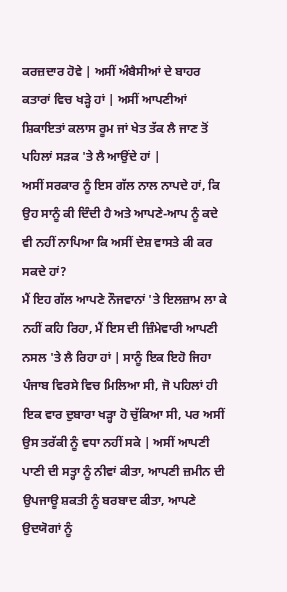ਕਰਜ਼ਦਾਰ ਹੋਵੇ | ਅਸੀਂ ਅੰਬੈਸੀਆਂ ਦੇ ਬਾਹਰ ਕਤਾਰਾਂ ਵਿਚ ਖੜ੍ਹੇ ਹਾਂ | ਅਸੀਂ ਆਪਣੀਆਂ ਸ਼ਿਕਾਇਤਾਂ ਕਲਾਸ ਰੂਮ ਜਾਂ ਖੇਤ ਤੱਕ ਲੈ ਜਾਣ ਤੋਂ ਪਹਿਲਾਂ ਸੜਕ 'ਤੇ ਲੈ ਆਉਂਦੇ ਹਾਂ |
ਅਸੀਂ ਸਰਕਾਰ ਨੂੰ ਇਸ ਗੱਲ ਨਾਲ ਨਾਪਦੇ ਹਾਂ, ਕਿ ਉਹ ਸਾਨੂੰ ਕੀ ਦਿੰਦੀ ਹੈ ਅਤੇ ਆਪਣੇ-ਆਪ ਨੂੰ ਕਦੇ ਵੀ ਨਹੀਂ ਨਾਪਿਆ ਕਿ ਅਸੀਂ ਦੇਸ਼ ਵਾਸਤੇ ਕੀ ਕਰ ਸਕਦੇ ਹਾਂ?
ਮੈਂ ਇਹ ਗੱਲ ਆਪਣੇ ਨੌਜਵਾਨਾਂ 'ਤੇ ਇਲਜ਼ਾਮ ਲਾ ਕੇ ਨਹੀਂ ਕਹਿ ਰਿਹਾ, ਮੈਂ ਇਸ ਦੀ ਜ਼ਿੰਮੇਵਾਰੀ ਆਪਣੀ ਨਸਲ 'ਤੇ ਲੈ ਰਿਹਾ ਹਾਂ | ਸਾਨੂੰ ਇਕ ਇਹੋ ਜਿਹਾ ਪੰਜਾਬ ਵਿਰਸੇ ਵਿਚ ਮਿਲਿਆ ਸੀ, ਜੋ ਪਹਿਲਾਂ ਹੀ ਇਕ ਵਾਰ ਦੁਬਾਰਾ ਖੜ੍ਹਾ ਹੋ ਚੁੱਕਿਆ ਸੀ, ਪਰ ਅਸੀਂ ਉਸ ਤਰੱਕੀ ਨੂੰ ਵਧਾ ਨਹੀਂ ਸਕੇ | ਅਸੀਂ ਆਪਣੀ ਪਾਣੀ ਦੀ ਸਤ੍ਹਾ ਨੂੰ ਨੀਵਾਂ ਕੀਤਾ, ਆਪਣੀ ਜ਼ਮੀਨ ਦੀ ਉਪਜਾਊ ਸ਼ਕਤੀ ਨੂੰ ਬਰਬਾਦ ਕੀਤਾ, ਆਪਣੇ ਉਦਯੋਗਾਂ ਨੂੰ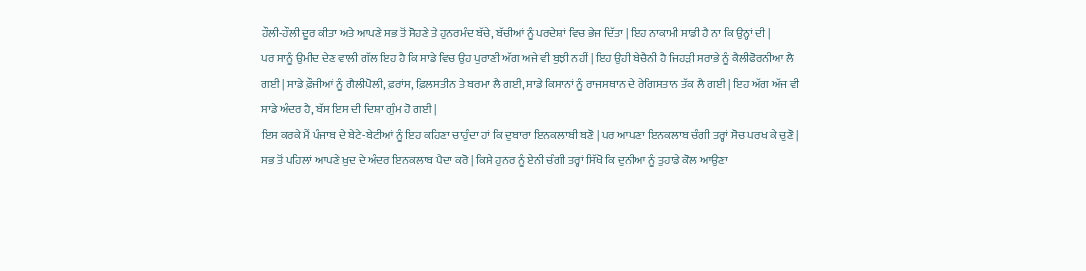ਹੌਲੀ-ਹੌਲੀ ਦੂਰ ਕੀਤਾ ਅਤੇ ਆਪਣੇ ਸਭ ਤੋਂ ਸੋਹਣੇ ਤੇ ਹੁਨਰਮੰਦ ਬੱਚੇ, ਬੱਚੀਆਂ ਨੂੰ ਪਰਦੇਸ਼ਾਂ ਵਿਚ ਭੇਜ ਦਿੱਤਾ | ਇਹ ਨਾਕਾਮੀ ਸਾਡੀ ਹੈ ਨਾ ਕਿ ਉਨ੍ਹਾਂ ਦੀ |
ਪਰ ਸਾਨੂੰ ਉਮੀਦ ਦੇਣ ਵਾਲੀ ਗੱਲ ਇਹ ਹੈ ਕਿ ਸਾਡੇ ਵਿਚ ਉਹ ਪੁਰਾਣੀ ਅੱਗ ਅਜੇ ਵੀ ਬੁਝੀ ਨਹੀਂ | ਇਹ ਉਹੀ ਬੇਚੈਨੀ ਹੈ ਜਿਹੜੀ ਸਰਾਭੇ ਨੂੰ ਕੈਲੀਫੋਰਨੀਆ ਲੈ ਗਈ | ਸਾਡੇ ਫ਼ੌਜੀਆਂ ਨੂੰ ਗੈਲੀਪੋਲੀ, ਫ਼ਰਾਂਸ, ਫ਼ਿਲਸਤੀਨ ਤੇ ਬਰਮਾ ਲੈ ਗਈ, ਸਾਡੇ ਕਿਸਾਨਾਂ ਨੂੰ ਰਾਜਸਥਾਨ ਦੇ ਰੇਗਿਸਤਾਨ ਤੱਕ ਲੈ ਗਈ | ਇਹ ਅੱਗ ਅੱਜ ਵੀ ਸਾਡੇ ਅੰਦਰ ਹੈ, ਬੱਸ ਇਸ ਦੀ ਦਿਸ਼ਾ ਗੁੰਮ ਹੋ ਗਈ |
ਇਸ ਕਰਕੇ ਮੈਂ ਪੰਜਾਬ ਦੇ ਬੇਟੇ-ਬੇਟੀਆਂ ਨੂੰ ਇਹ ਕਹਿਣਾ ਚਾਹੁੰਦਾ ਹਾਂ ਕਿ ਦੁਬਾਰਾ ਇਨਕਲਾਬੀ ਬਣੋ | ਪਰ ਆਪਣਾ ਇਨਕਲਾਬ ਚੰਗੀ ਤਰ੍ਹਾਂ ਸੋਚ ਪਰਖ ਕੇ ਚੁਣੋ | ਸਭ ਤੋਂ ਪਹਿਲਾਂ ਆਪਣੇ ਖ਼ੁਦ ਦੇ ਅੰਦਰ ਇਨਕਲਾਬ ਪੈਦਾ ਕਰੋ | ਕਿਸੇ ਹੁਨਰ ਨੂੰ ਏਨੀ ਚੰਗੀ ਤਰ੍ਹਾਂ ਸਿੱਖੋ ਕਿ ਦੁਨੀਆ ਨੂੰ ਤੁਹਾਡੇ ਕੋਲ ਆਉਣਾ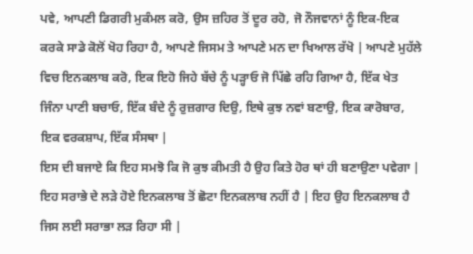ਪਵੇ, ਆਪਣੀ ਡਿਗਰੀ ਮੁਕੰਮਲ ਕਰੋ, ਉਸ ਜ਼ਹਿਰ ਤੋਂ ਦੂਰ ਰਹੋ, ਜੋ ਨੌਜਵਾਨਾਂ ਨੂੰ ਇਕ-ਇਕ ਕਰਕੇ ਸਾਡੇ ਕੋਲੋਂ ਖੋਹ ਰਿਹਾ ਹੈ, ਆਪਣੇ ਜਿਸਮ ਤੇ ਆਪਣੇ ਮਨ ਦਾ ਖਿਆਲ ਰੱਖੋ | ਆਪਣੇ ਮੁਹੱਲੇ ਵਿਚ ਇਨਕਲਾਬ ਕਰੋ, ਇਕ ਇਹੋ ਜਿਹੇ ਬੱਚੇ ਨੂੰ ਪੜ੍ਹਾਓ ਜੋ ਪਿੱਛੇ ਰਹਿ ਗਿਆ ਹੈ, ਇੱਕ ਖੇਤ ਜਿੰਨਾ ਪਾਣੀ ਬਚਾਓ, ਇੱਕ ਬੰਦੇ ਨੂੰ ਰੁਜ਼ਗਾਰ ਦਿਉ, ਇਥੇ ਕੁਝ ਨਵਾਂ ਬਣਾਉ, ਇਕ ਕਾਰੋਬਾਰ, ਇਕ ਵਰਕਸ਼ਾਪ, ਇੱਕ ਸੰਸਥਾ |
ਇਸ ਦੀ ਬਜਾਏ ਕਿ ਇਹ ਸਮਝੋ ਕਿ ਜੋ ਕੁਝ ਕੀਮਤੀ ਹੈ ਉਹ ਕਿਤੇ ਹੋਰ ਥਾਂ ਹੀ ਬਣਾਉਣਾ ਪਵੇਗਾ |
ਇਹ ਸਰਾਭੇ ਦੇ ਲੜੇ ਹੋਏ ਇਨਕਲਾਬ ਤੋਂ ਛੋਟਾ ਇਨਕਲਾਬ ਨਹੀਂ ਹੈ | ਇਹ ਉਹ ਇਨਕਲਾਬ ਹੈ ਜਿਸ ਲਈ ਸਰਾਭਾ ਲੜ ਰਿਹਾ ਸੀ |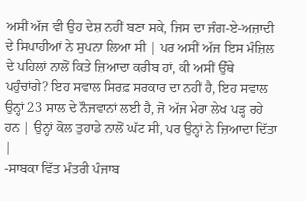ਅਸੀਂ ਅੱਜ ਵੀ ਉਹ ਦੇਸ਼ ਨਹੀਂ ਬਣਾ ਸਕੇ, ਜਿਸ ਦਾ ਜੰਗ-ਏ-ਅਜ਼ਾਦੀ ਦੇ ਸਿਪਾਹੀਆਂ ਨੇ ਸੁਪਨਾ ਲਿਆ ਸੀ | ਪਰ ਅਸੀਂ ਅੱਜ ਇਸ ਮੰਜ਼ਿਲ ਦੇ ਪਹਿਲਾਂ ਨਾਲੋਂ ਕਿਤੇ ਜ਼ਿਆਦਾ ਕਰੀਬ ਹਾਂ, ਕੀ ਅਸੀਂ ਉੱਥੇ ਪਹੁੰਚਾਂਗੇ? ਇਹ ਸਵਾਲ ਸਿਰਫ਼ ਸਰਕਾਰ ਦਾ ਨਹੀਂ ਹੈ, ਇਹ ਸਵਾਲ ਉਨ੍ਹਾਂ 23 ਸਾਲ ਦੇ ਨੌਜਵਾਨਾਂ ਲਈ ਹੈ, ਜੋ ਅੱਜ ਮੇਰਾ ਲੇਖ ਪੜ੍ਹ ਰਹੇ ਹਨ | ਉਨ੍ਹਾਂ ਕੋਲ ਤੁਹਾਡੇ ਨਾਲੋਂ ਘੱਟ ਸੀ, ਪਰ ਉਨ੍ਹਾਂ ਨੇ ਜ਼ਿਆਦਾ ਦਿੱਤਾ |
-ਸਾਬਕਾ ਵਿੱਤ ਮੰਤਰੀ ਪੰਜਾਬ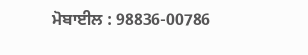ਮੋਬਾਈਲ : 98836-00786